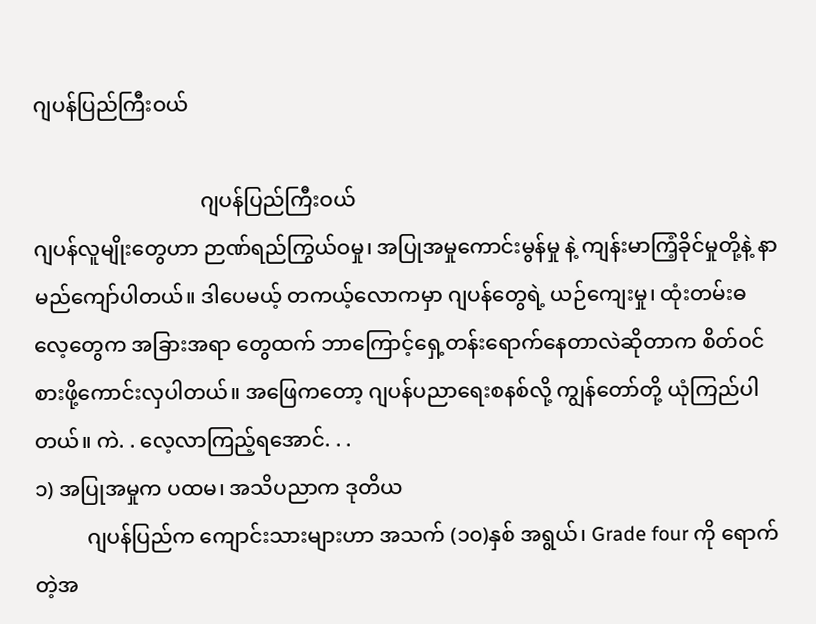ဂျပန်ပြည်ကြီးဝယ်

                                ဂျပန်ပြည်ကြီးဝယ်
ဂျပန်လူမျိုးတွေဟာ ဉာဏ်ရည်ကြွယ်ဝမှု၊ အပြုအမှုကောင်းမွန်မှု နဲ့ ကျန်းမာကြံ့ခိုင်မှုတို့နဲ့ နာမည်ကျော်ပါတယ်။ ဒါပေမယ့် တကယ့်လောကမှာ ဂျပန်တွေရဲ့ ယဉ်ကျေးမှု၊ ထုံးတမ်းဓလေ့တွေက အခြားအရာ တွေထက် ဘာကြောင့်ရှေ့တန်းရောက်နေတာလဲဆိုတာက စိတ်ဝင်စားဖို့ကောင်းလှပါတယ်။ အဖြေကတော့ ဂျပန်ပညာရေးစနစ်လို့ ကျွန်တော်တို့ ယုံကြည်ပါတယ်။ ကဲ. . လေ့လာကြည့်ရအောင်. . .
၁) အပြုအမှုက ပထမ၊ အသိပညာက ဒုတိယ
          ဂျပန်ပြည်က ကျောင်းသားများဟာ အသက် (၁၀)နှစ် အရွယ်၊ Grade four ကို ရောက်တဲ့အ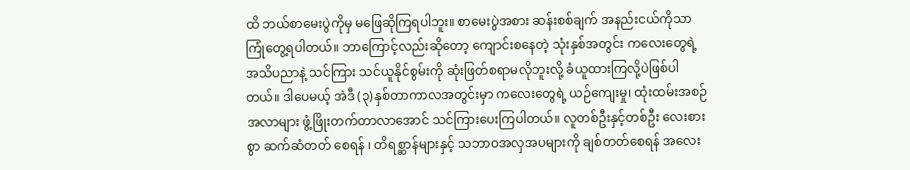ထိ ဘယ်စာမေးပွဲကိုမှ မဖြေဆိုကြရပါဘူး။ စာမေးပွဲအစား ဆန်းစစ်ချက် အနည်းငယ်ကိုသာ ကြုံတွေ့ရပါတယ်။ ဘာကြောင့်လည်းဆိုတော့ ကျောင်းစနေတဲ့ သုံးနှစ်အတွင်း ကလေးတွေရဲ့ အသိပညာနဲ့ သင်ကြား သင်ယူနိုင်စွမ်းကို ဆုံးဖြတ်စရာမလိုဘူးလို့ ခံယူထားကြလို့ပဲဖြစ်ပါတယ်။ ဒါပေမယ့် အဲဒီ (၃)နှစ်တာကာလအတွင်းမှာ ကလေးတွေရဲ့ ယဉ်ကျေးမှု၊ ထုံးထမ်းအစဉ်အလာများ ဖွံ့ဖြိုးတက်တာလာအောင် သင်ကြားပေးကြပါတယ်။ လူတစ်ဦးနှင့်တစ်ဦး လေးစားစွာ ဆက်ဆံတတ် စေရန် ၊ တိရစ္ဆာန်များနှင့် သဘာဝအလှအပများကို ချစ်တတ်စေရန် အလေး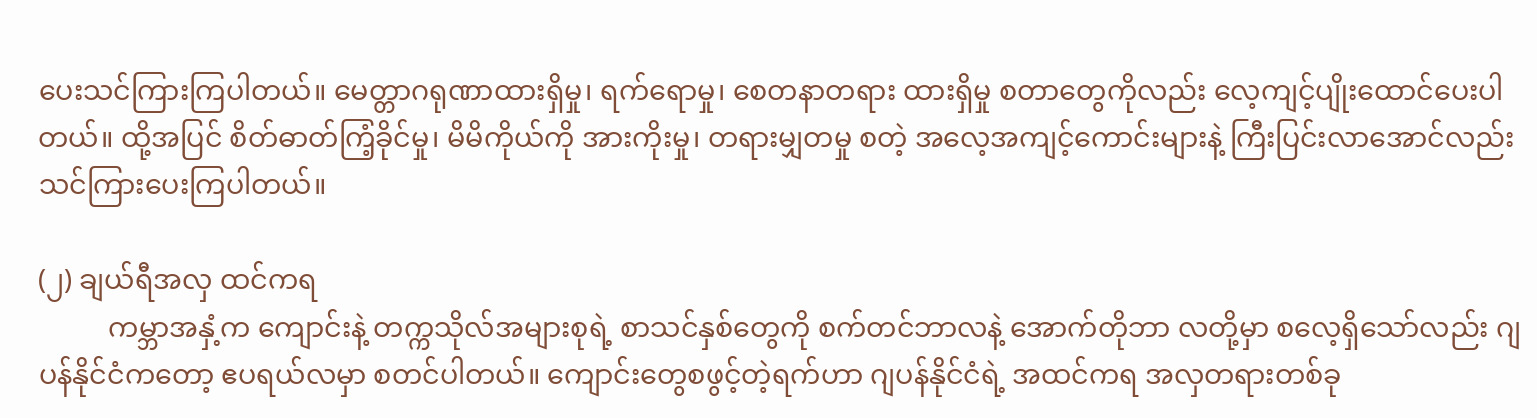ပေးသင်ကြားကြပါတယ်။ မေတ္တာဂရုဏာထားရှိမှု၊ ရက်ရောမှု၊ စေတနာတရား ထားရှိမှု စတာတွေကိုလည်း လေ့ကျင့်ပျိုးထောင်ပေးပါတယ်။ ထို့အပြင် စိတ်ဓာတ်ကြံ့ခိုင်မှု၊ မိမိကိုယ်ကို အားကိုးမှု၊ တရားမျှတမှု စတဲ့ အလေ့အကျင့်ကောင်းများနဲ့ ကြီးပြင်းလာအောင်လည်း သင်ကြားပေးကြပါတယ်။

(၂) ချယ်ရီအလှ ထင်ကရ
          ကမ္ဘာအနှံ့က ကျောင်းနဲ့ တက္ကသိုလ်အများစုရဲ့ စာသင်နှစ်တွေကို စက်တင်ဘာလနဲ့ အောက်တိုဘာ လတို့မှာ စလေ့ရှိသော်လည်း ဂျပန်နိုင်ငံကတော့ ဧပရယ်လမှာ စတင်ပါတယ်။ ကျောင်းတွေစဖွင့်တဲ့ရက်ဟာ ဂျပန်နိုင်ငံရဲ့ အထင်ကရ အလှတရားတစ်ခု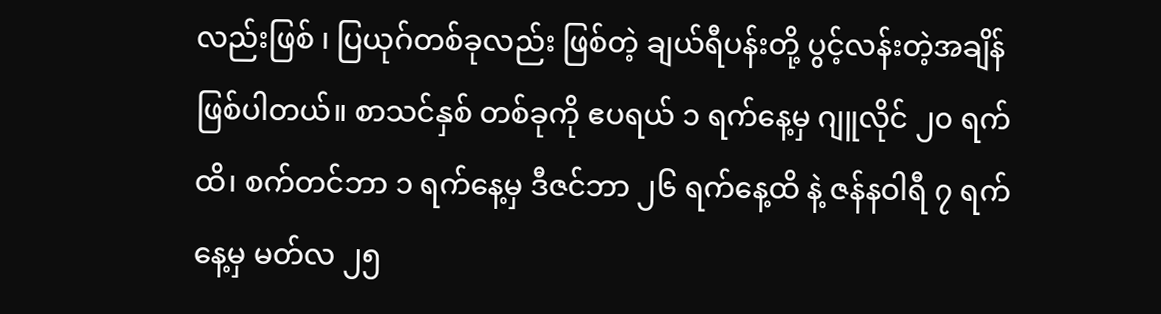လည်းဖြစ် ၊ ပြယုဂ်တစ်ခုလည်း ဖြစ်တဲ့ ချယ်ရီပန်းတို့ ပွင့်လန်းတဲ့အချိန် ဖြစ်ပါတယ်။ စာသင်နှစ် တစ်ခုကို ဧပရယ် ၁ ရက်နေ့မှ ဂျူလိုင် ၂၀ ရက်ထိ၊ စက်တင်ဘာ ၁ ရက်နေ့မှ ဒီဇင်ဘာ ၂၆ ရက်နေ့ထိ နဲ့ ဇန်နဝါရီ ၇ ရက်နေ့မှ မတ်လ ၂၅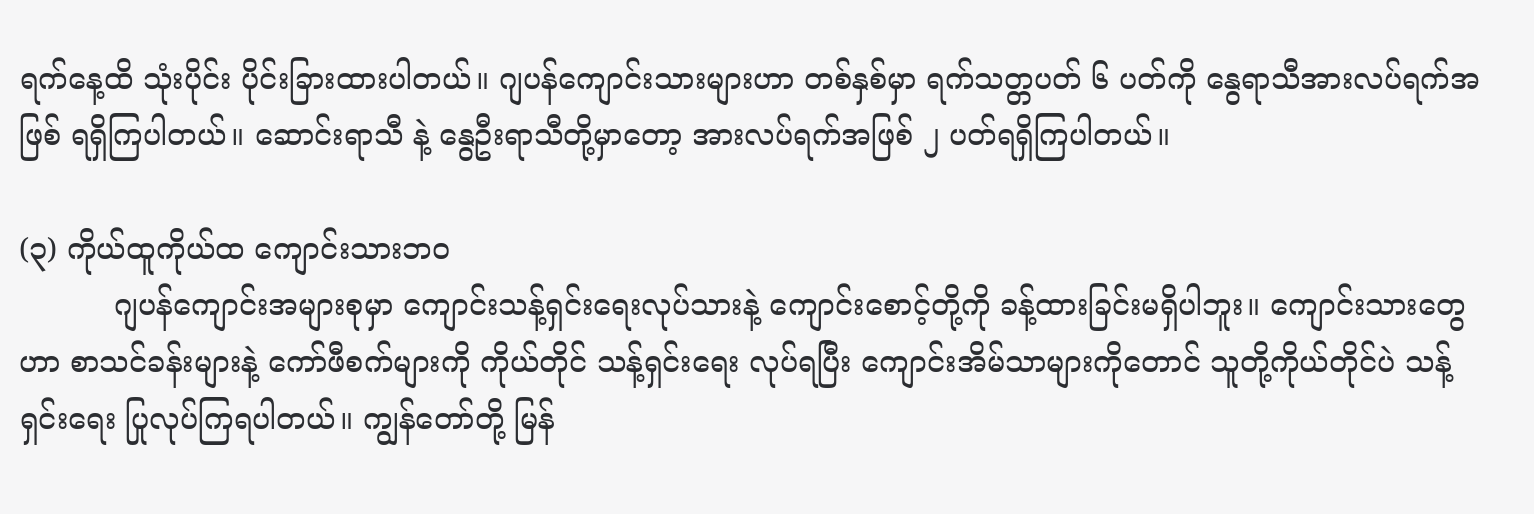ရက်နေ့ထိ သုံးပိုင်း ပိုင်းခြားထားပါတယ်။ ဂျပန်ကျောင်းသားများဟာ တစ်နှစ်မှာ ရက်သတ္တပတ် ၆ ပတ်ကို နွေရာသီအားလပ်ရက်အဖြစ် ရရှိကြပါတယ်။ ဆောင်းရာသီ နဲ့ နွေဦးရာသီတို့မှာတော့ အားလပ်ရက်အဖြစ် ၂ ပတ်ရရှိကြပါတယ်။

(၃) ကိုယ်ထူကိုယ်ထ ကျောင်းသားဘဝ
          ဂျပန်ကျောင်းအများစုမှာ ကျောင်းသန့်ရှင်းရေးလုပ်သားနဲ့ ကျောင်းစောင့်တို့ကို ခန့်ထားခြင်းမရှိပါဘူး။ ကျောင်းသားတွေဟာ စာသင်ခန်းများနဲ့ ကော်ဖီစက်များကို ကိုယ်တိုင် သန့်ရှင်းရေး လုပ်ရပြီး ကျောင်းအိမ်သာများကိုတောင် သူတို့ကိုယ်တိုင်ပဲ သန့်ရှင်းရေး ပြုလုပ်ကြရပါတယ်။ ကျွန်တော်တို့ မြန်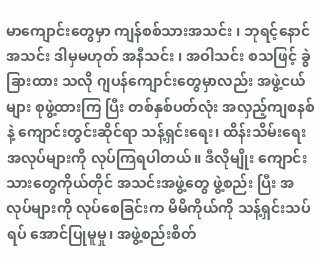မာကျောင်းတွေမှာ ကျန်စစ်သားအသင်း ၊ ဘုရင့်နောင် အသင်း ဒါမှမဟုတ် အနီသင်း ၊ အဝါသင်း စသဖြင့် ခွဲခြားထား သလို ဂျပန်ကျောင်းတွေမှာလည်း အဖွဲ့ငယ်များ စုဖွဲ့ထားကြ ပြီး တစ်နှစ်ပတ်လုံး အလှည့်ကျစနစ် နဲ့ ကျောင်းတွင်းဆိုင်ရာ သန့်ရှင်းရေး၊ ထိန်းသိမ်းရေး အလုပ်များကို လုပ်ကြရပါတယ်။ ဒီလိုမျိုး ကျောင်းသားတွေကိုယ်တိုင် အသင်းအဖွဲ့တွေ ဖွဲ့စည်း ပြီး အလုပ်များကို လုပ်စေခြင်းက မိမိကိုယ်ကို သန့်ရှင်းသပ်ရပ် အောင်ပြုမူမှု၊ အဖွဲ့စည်းစိတ်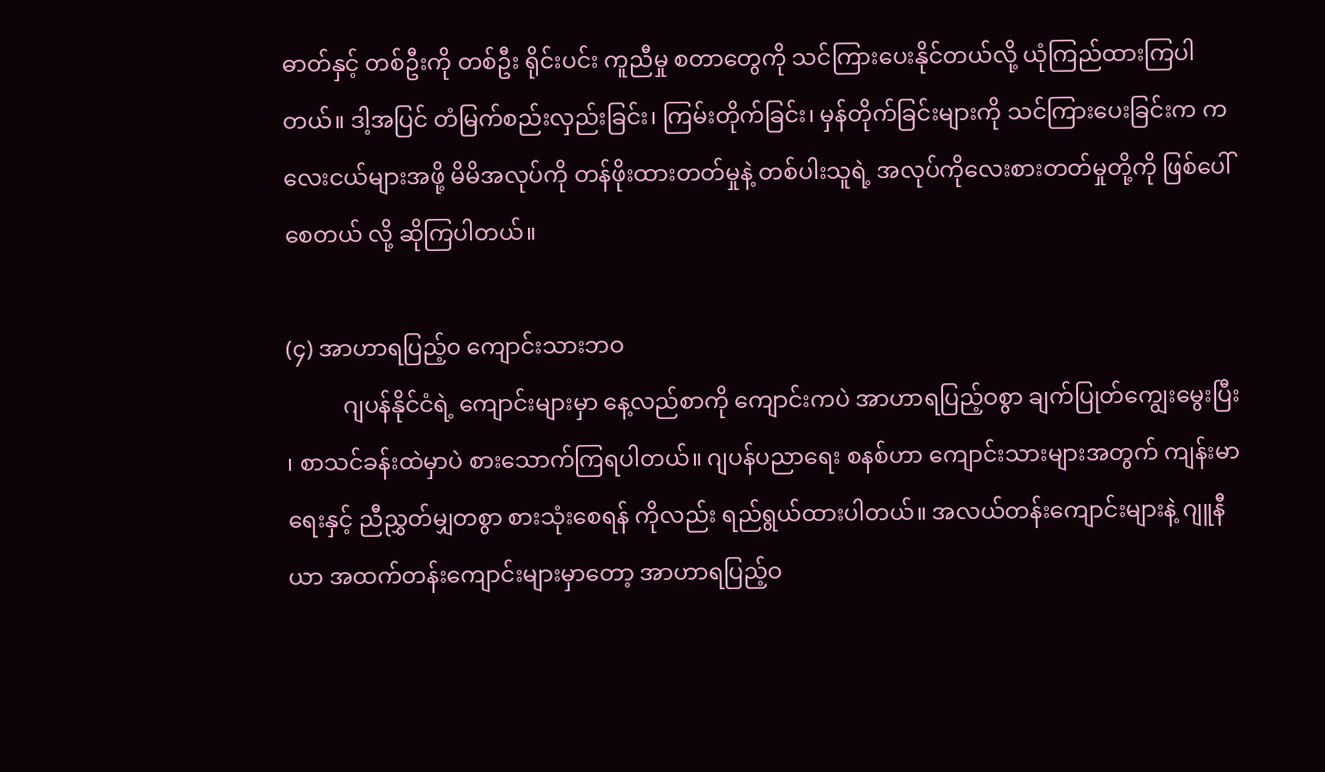ဓာတ်နှင့် တစ်ဦးကို တစ်ဦး ရိုင်းပင်း ကူညီမှု စတာတွေကို သင်ကြားပေးနိုင်တယ်လို့ ယုံကြည်ထားကြပါတယ်။ ဒါ့အပြင် တံမြက်စည်းလှည်းခြင်း၊ ကြမ်းတိုက်ခြင်း၊ မှန်တိုက်ခြင်းများကို သင်ကြားပေးခြင်းက ကလေးငယ်များအဖို့ မိမိအလုပ်ကို တန်ဖိုးထားတတ်မှုနဲ့ တစ်ပါးသူရဲ့ အလုပ်ကိုလေးစားတတ်မှုတို့ကို ဖြစ်ပေါ်စေတယ် လို့ ဆိုကြပါတယ်။

(၄) အာဟာရပြည့်၀ ကျောင်းသားဘဝ
          ဂျပန်နိုင်ငံရဲ့ ကျောင်းများမှာ နေ့လည်စာကို ကျောင်းကပဲ အာဟာရပြည့်ဝစွာ ချက်ပြုတ်ကျွေးမွေးပြီး ၊ စာသင်ခန်းထဲမှာပဲ စားသောက်ကြရပါတယ်။ ဂျပန်ပညာရေး စနစ်ဟာ ကျောင်းသားများအတွက် ကျန်းမာရေးနှင့် ညီညွှတ်မျှတစွာ စားသုံးစေရန် ကိုလည်း ရည်ရွယ်ထားပါတယ်။ အလယ်တန်းကျောင်းများနဲ့ ဂျူနီယာ အထက်တန်းကျောင်းများမှာတော့ အာဟာရပြည့်ဝ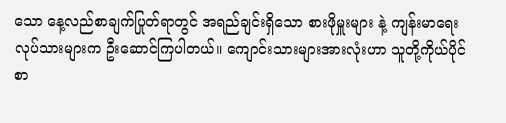သော နေ့လည်စာချက်ပြုတ်ရာတွင် အရည်ချင်းရှိသော စားဖိုမှူးများ နဲ့ ကျန်းမာရေးလုပ်သားများက ဦးဆောင်ကြပါတယ်။ ကျောင်းသားများအားလုံးဟာ သူတို့ကိုယ်ပိုင်စာ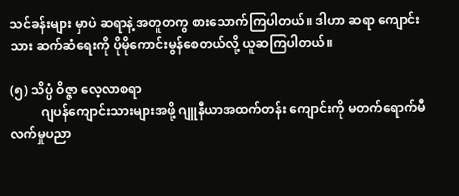သင်ခန်းများ မှာပဲ ဆရာနဲ့ အတူတကွ စားသောက်ကြပါတယ်။ ဒါဟာ ဆရာ ကျောင်းသား ဆက်ဆံရေးကို ပိုမိုကောင်းမွန်စေတယ်လို့ ယူဆကြပါတယ်။

(၅) သိပ္ပံ ဝိဇ္ဇာ လေ့လာစရာ
          ဂျပန်ကျောင်းသားများအဖို့ ဂျူနီယာအထက်တန်း ကျောင်းကို မတက်ရောက်မီ လက်မှုပညာ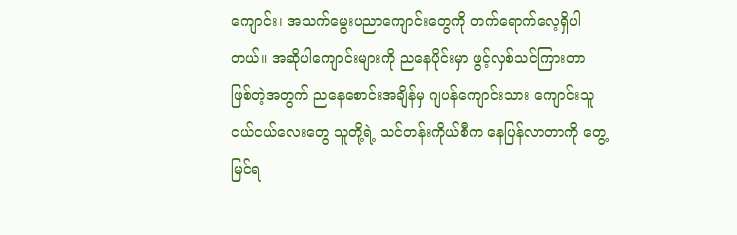ကျောင်း၊ အသက်မွေးပညာကျောင်းတွေကို တက်ရောက်လေ့ရှိပါတယ်။ အဆိုပါကျောင်းများကို ညနေပိုင်းမှာ ဖွင့်လှစ်သင်ကြားတာ ဖြစ်တဲ့အတွက် ညနေစောင်းအချိန်မှ ဂျပန်ကျောင်းသား ကျောင်းသူ ငယ်ငယ်လေးတွေ သူတို့ရဲ့ သင်တန်းကိုယ်စီက နေပြန်လာတာကို တွေ့မြင်ရ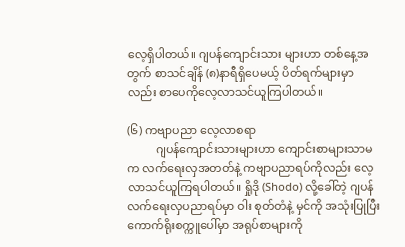လေ့ရှိပါတယ်။ ဂျပန်ကျောင်းသား များဟာ တစ်နေ့အတွက် စာသင်ချိန် (၈)နာရီရှိပေမယ့် ပိတ်ရက်များမှာလည်း စာပေကိုလေ့လာသင်ယူကြပါတယ်။

(၆) ကဗျာပညာ လေ့လာစရာ
          ဂျပန်ကျောင်းသားများဟာ ကျောင်းစာများသာမက လက်ရေးလှအတတ်နဲ့ ကဗျာပညာရပ်ကိုလည်း လေ့လာသင်ယူကြရပါတယ်။ ရှိုဒို (Shodo) လို့ခေါ်တဲ့ ဂျပန်လက်ရေးလှပညာရပ်မှာ ဝါး စုတ်တံနဲ့ မှင်ကို အသုံးပြုပြီး ကောက်ရိုးစက္ကူပေါ်မှာ အရုပ်စာများကို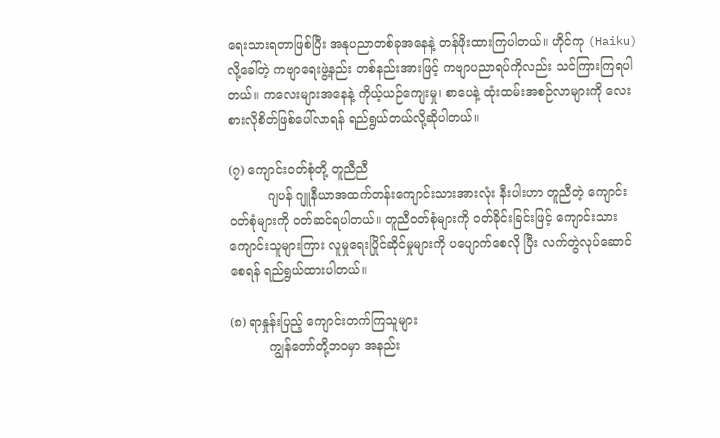ရေးသားရတာဖြစ်ပြီး အနုပညာတစ်ခုအနေနဲ့ တန်ဖိုးထားကြပါတယ်။ ဟိုင်ကု (Haiku) လို့ခေါ်တဲ့ ကဗျာရေးဖွဲ့နည်း တစ်နည်းအားဖြင့် ကဗျာပညာရပ်ကိုလည်း သင်ကြားကြရပါတယ်။ ကလေးများအနေနဲ့ ကိုယ့်ယဉ်ကျေးမှု၊ စာပေနဲ့ ထုံးထမ်းအစဉ်လာများကို လေးစားလိုစိတ်ဖြစ်ပေါ်လာရန် ရည်ရွယ်တယ်လို့ဆိုပါတယ်။

(၇) ကျောင်းဝတ်စုံတို့ တူညီညီ
          ဂျပန် ဂျူနီယာအထက်တန်းကျောင်းသားအားလုံး နီးပါးဟာ တူညီတဲ့ ကျောင်းဝတ်စုံများကို ဝတ်ဆင်ရပါတယ်။ တူညီဝတ်စုံများကို ဝတ်ခိုင်းခြင်းဖြင့် ကျောင်းသား ကျောင်းသူများကြား လူမှုရေးပြိုင်ဆိုင်မှုများကို ပပျောက်စေလို ပြီး လက်တွဲလုပ်ဆောင်စေရန် ရည်ရွယ်ထားပါတယ်။

(၈) ရာနှုန်းပြည့် ကျောင်းတက်ကြသူများ
          ကျွန်တော်တို့ဘဝမှာ အနည်း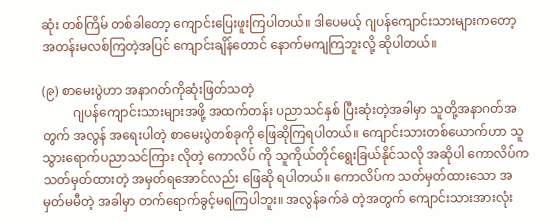ဆုံး တစ်ကြိမ် တစ်ခါတော့ ကျောင်းပြေးဖူးကြပါတယ်။ ဒါပေမယ့် ဂျပန်ကျောင်းသားများကတော့ အတန်းမလစ်ကြတဲ့အပြင် ကျောင်းချိန်တောင် နောက်မကျကြဘူးလို့ ဆိုပါတယ်။

(၉) စာမေးပွဲဟာ အနာဂတ်ကိုဆုံးဖြတ်သတဲ့
          ဂျပန်ကျောင်းသားများအဖို့ အထက်တန်း ပညာသင်နှစ် ပြီးဆုံးတဲ့အခါမှာ သူတို့အနာဂတ်အတွက် အလွန် အရေးပါတဲ့ စာမေးပွဲတစ်ခုကို ဖြေဆိုကြရပါတယ်။ ကျောင်းသားတစ်ယောက်ဟာ သူသွားရောက်ပညာသင်ကြား လိုတဲ့ ကောလိပ် ကို သူကိုယ်တိုင်ရွေးခြယ်နိုင်သလို အဆိုပါ ကောလိပ်က သတ်မှတ်ထားတဲ့ အမှတ်ရအောင်လည်း ဖြေဆို ရပါတယ်။ ကောလိပ်က သတ်မှတ်ထားသော အမှတ်မမီတဲ့ အခါမှာ တက်ရောက်ခွင့်မရကြပါဘူး။ အလွန်ခက်ခဲ တဲ့အတွက် ကျောင်းသားအားလုံး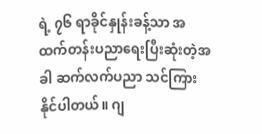ရဲ့ ၇၆ ရာခိုင်နှုန်းခန့်သာ အထက်တန်းပညာရေးပြီးဆုံးတဲ့အခါ ဆက်လက်ပညာ သင်ကြားနိုင်ပါတယ်။ ဂျ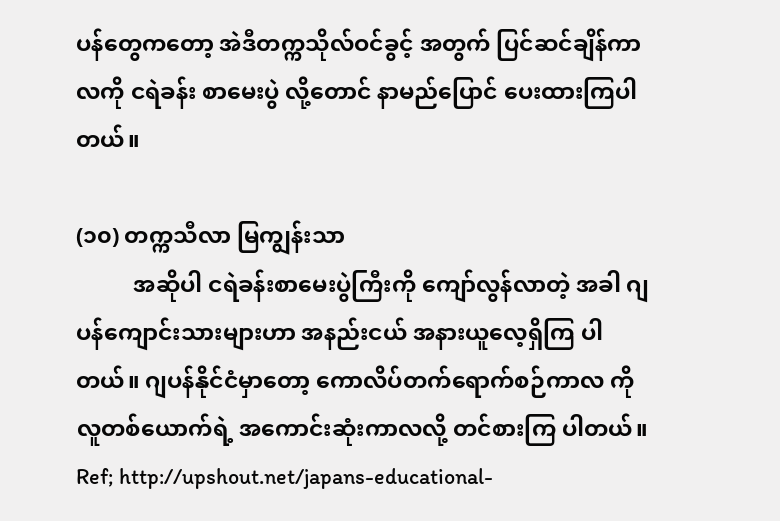ပန်တွေကတော့ အဲဒီတက္ကသိုလ်ဝင်ခွင့် အတွက် ပြင်ဆင်ချိန်ကာလကို ငရဲခန်း စာမေးပွဲ လို့တောင် နာမည်ပြောင် ပေးထားကြပါတယ်။

(၁၀) တက္ကသီလာ မြကျွန်းသာ
          အဆိုပါ ငရဲခန်းစာမေးပွဲကြီးကို ကျော်လွန်လာတဲ့ အခါ ဂျပန်ကျောင်းသားများဟာ အနည်းငယ် အနားယူလေ့ရှိကြ ပါတယ်။ ဂျပန်နိုင်ငံမှာတော့ ကောလိပ်တက်ရောက်စဉ်ကာလ ကို လူတစ်ယောက်ရဲ့ အကောင်းဆုံးကာလလို့ တင်စားကြ ပါတယ်။
Ref; http://upshout.net/japans-educational-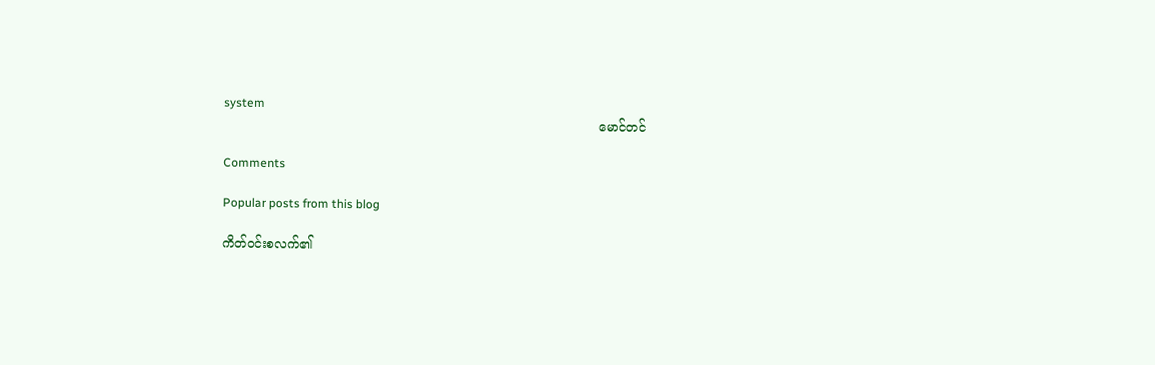system
                                                                                                မောင်တင်

Comments

Popular posts from this blog

ကိတ်ဝင်းစလက်၏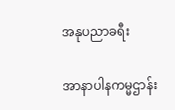အနုပညာခရီး

အာနာပါနကမ္မဌာန်း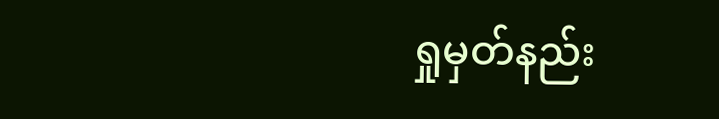ရှုမှတ်နည်း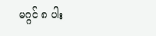မဂ္ဂင် ၈ ပါး